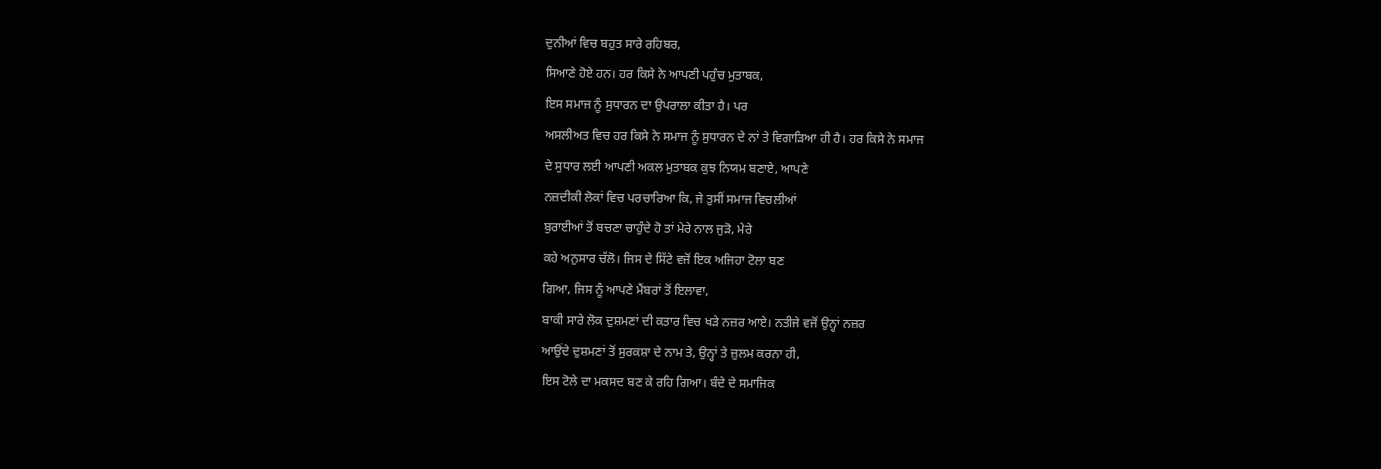ਦੁਨੀਆਂ ਵਿਚ ਬਹੁਤ ਸਾਰੇ ਰਹਿਬਰ,
ਸਿਆਣੇ ਹੋਏ ਹਨ। ਹਰ ਕਿਸੇ ਨੇ ਆਪਣੀ ਪਹੁੰਚ ਮੁਤਾਬਕ,
ਇਸ ਸਮਾਜ ਨੂੰ ਸੁਧਾਰਨ ਦਾ ਉਪਰਾਲਾ ਕੀਤਾ ਹੈ। ਪਰ
ਅਸਲੀਅਤ ਵਿਚ ਹਰ ਕਿਸੇ ਨੇ ਸਮਾਜ ਨੂੰ ਸੁਧਾਰਨ ਦੇ ਨਾਂ ਤੇ ਵਿਗਾੜਿਆ ਹੀ ਹੈ। ਹਰ ਕਿਸੇ ਨੇ ਸਮਾਜ
ਦੇ ਸੁਧਾਰ ਲਈ ਆਪਣੀ ਅਕਲ ਮੁਤਾਬਕ ਕੁਝ ਨਿਯਮ ਬਣਾਏ, ਆਪਣੇ
ਨਜ਼ਦੀਕੀ ਲੋਕਾਂ ਵਿਚ ਪਰਚਾਰਿਆ ਕਿ, ਜੇ ਤੁਸੀਂ ਸਮਾਜ ਵਿਚਲੀਆਂ
ਬੁਰਾਈਆਂ ਤੋਂ ਬਚਣਾ ਚਾਹੁੰਦੇ ਹੋ ਤਾਂ ਮੇਰੇ ਨਾਲ ਜੁੜੋ, ਮੇਰੇ
ਕਹੇ ਅਨੁਸਾਰ ਚੱਲੋ। ਜਿਸ ਦੇ ਸਿੱਟੇ ਵਜੋਂ ਇਕ ਅਜਿਹਾ ਟੋਲਾ ਬਣ
ਗਿਆ, ਜਿਸ ਨੂੰ ਆਪਣੇ ਮੈਂਬਰਾਂ ਤੋਂ ਇਲਾਵਾ,
ਬਾਕੀ ਸਾਰੇ ਲੋਕ ਦੁਸ਼ਮਣਾਂ ਦੀ ਕਤਾਰ ਵਿਚ ਖੜੇ ਨਜ਼ਰ ਆਏ। ਨਤੀਜੇ ਵਜੋਂ ਉਨ੍ਹਾਂ ਨਜ਼ਰ
ਆਉਂਦੇ ਦੁਸ਼ਮਣਾਂ ਤੋਂ ਸੁਰਕਸ਼ਾ ਦੇ ਨਾਮ ਤੇ, ਉਨ੍ਹਾਂ ਤੇ ਜ਼ੁਲਮ ਕਰਨਾ ਹੀ,
ਇਸ ਟੋਲੇ ਦਾ ਮਕਸਦ ਬਣ ਕੇ ਰਹਿ ਗਿਆ। ਬੰਦੇ ਦੇ ਸਮਾਜਿਕ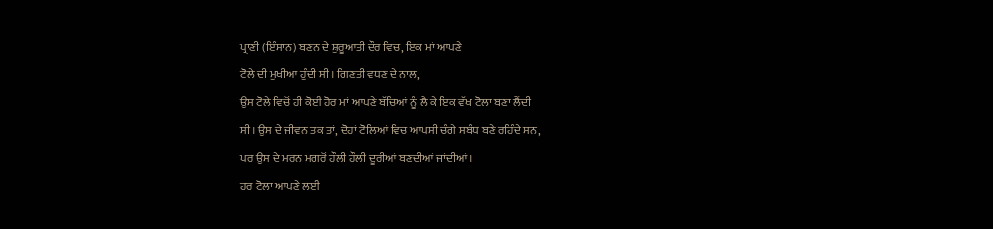ਪ੍ਰਾਣੀ (ਇੰਸਾਨ) ਬਣਨ ਦੇ ਸ਼ੁਰੂਆਤੀ ਦੌਰ ਵਿਚ, ਇਕ ਮਾਂ ਆਪਣੇ
ਟੋਲੇ ਦੀ ਮੁਖੀਆ ਹੁੰਦੀ ਸੀ। ਗਿਣਤੀ ਵਧਣ ਦੇ ਨਾਲ,
ਉਸ ਟੋਲੇ ਵਿਚੋਂ ਹੀ ਕੋਈ ਹੋਰ ਮਾਂ ਆਪਣੇ ਬੱਚਿਆਂ ਨੂੰ ਲੈ ਕੇ ਇਕ ਵੱਖ ਟੋਲਾ ਬਣਾ ਲੈਂਦੀ
ਸੀ। ਉਸ ਦੇ ਜੀਵਨ ਤਕ ਤਾਂ, ਦੋਹਾਂ ਟੋਲਿਆਂ ਵਿਚ ਆਪਸੀ ਚੰਗੇ ਸਬੰਧ ਬਣੇ ਰਹਿੰਦੇ ਸਨ,
ਪਰ ਉਸ ਦੇ ਮਰਨ ਮਗਰੋਂ ਹੌਲੀ ਹੌਲੀ ਦੂਰੀਆਂ ਬਣਦੀਆਂ ਜਾਂਦੀਆਂ।
ਹਰ ਟੋਲਾ ਆਪਣੇ ਲਈ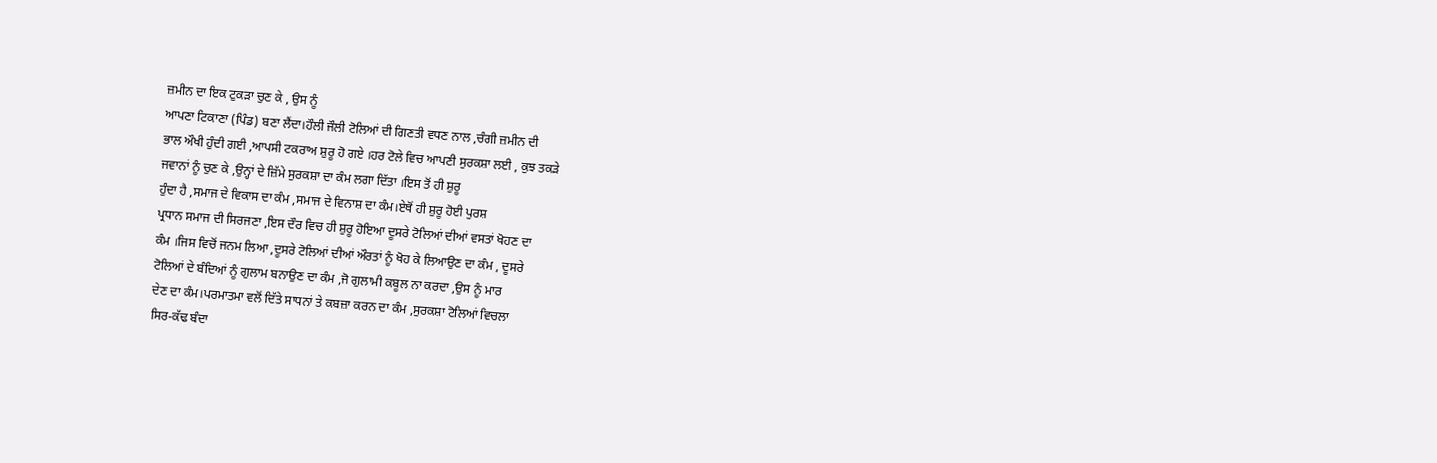ਜ਼ਮੀਨ ਦਾ ਇਕ ਟੁਕੜਾ ਚੁਣ ਕੇ , ਉਸ ਨੂੰ
ਆਪਣਾ ਟਿਕਾਣਾ (ਪਿੰਡ) ਬਣਾ ਲੈਂਦਾ।ਹੌਲੀ ਜੌਲੀ ਟੋਲਿਆਂ ਦੀ ਗਿਣਤੀ ਵਧਣ ਨਾਲ ,ਚੰਗੀ ਜ਼ਮੀਨ ਦੀ
ਭਾਲ ਔਖੀ ਹੁੰਦੀ ਗਈ ,ਆਪਸੀ ਟਕਰਾਅ ਸ਼ੁਰੂ ਹੋ ਗਏ ।ਹਰ ਟੋਲੇ ਵਿਚ ਆਪਣੀ ਸੁਰਕਸ਼ਾ ਲਈ , ਕੁਝ ਤਕੜੇ
ਜਵਾਨਾਂ ਨੂੰ ਚੁਣ ਕੇ ,ਉਨ੍ਹਾਂ ਦੇ ਜ਼ਿੱਮੇ ਸੁਰਕਸ਼ਾ ਦਾ ਕੰਮ ਲਗਾ ਦਿੱਤਾ ।ਇਸ ਤੋਂ ਹੀ ਸ਼ੁਰੂ
ਹੁੰਦਾ ਹੈ ,ਸਮਾਜ ਦੇ ਵਿਕਾਸ ਦਾ ਕੰਮ ,ਸਮਾਜ ਦੇ ਵਿਨਾਸ਼ ਦਾ ਕੰਮ।ਏਥੋਂ ਹੀ ਸ਼ੁਰੂ ਹੋਈ ਪੁਰਸ਼
ਪ੍ਰਧਾਨ ਸਮਾਜ ਦੀ ਸਿਰਜਣਾ ,ਇਸ ਦੌਰ ਵਿਚ ਹੀ ਸ਼ੁਰੂ ਹੋਇਆ ਦੂਸਰੇ ਟੋਲਿਆਂ ਦੀਆਂ ਵਸਤਾਂ ਖੋਹਣ ਦਾ
ਕੰਮ ।ਜਿਸ ਵਿਚੋਂ ਜਨਮ ਲਿਆ ,ਦੂਸਰੇ ਟੋਲਿਆਂ ਦੀਆਂ ਔਰਤਾਂ ਨੂੰ ਖੋਹ ਕੇ ਲਿਆਉਣ ਦਾ ਕੰਮ , ਦੂਸਰੇ
ਟੋਲਿਆਂ ਦੇ ਬੰਦਿਆਂ ਨੂੰ ਗੁਲਾਮ ਬਨਾਉਣ ਦਾ ਕੰਮ ,ਜੋ ਗੁਲਾਮੀ ਕਬੂਲ ਨਾ ਕਰਦਾ ,ਉਸ ਨੂੰ ਮਾਰ
ਦੇਣ ਦਾ ਕੰਮ।ਪਰਮਾਤਮਾ ਵਲੋਂ ਦਿੱਤੇ ਸਾਧਨਾਂ ਤੇ ਕਬਜ਼ਾ ਕਰਨ ਦਾ ਕੰਮ ,ਸੁਰਕਸ਼ਾ ਟੋਲਿਆਂ ਵਿਚਲਾ
ਸਿਰ-ਕੱਢ ਬੰਦਾ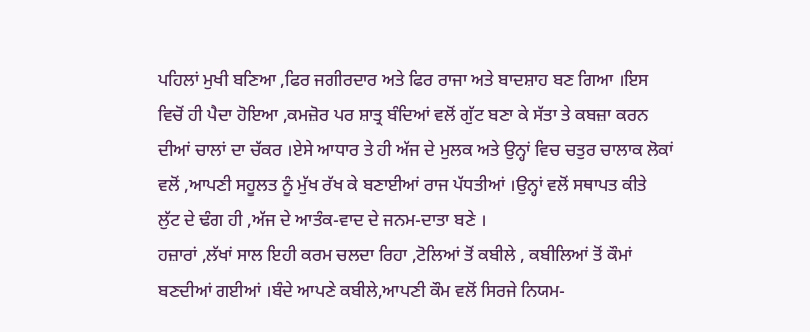ਪਹਿਲਾਂ ਮੁਖੀ ਬਣਿਆ ,ਫਿਰ ਜਗੀਰਦਾਰ ਅਤੇ ਫਿਰ ਰਾਜਾ ਅਤੇ ਬਾਦਸ਼ਾਹ ਬਣ ਗਿਆ ।ਇਸ
ਵਿਚੋਂ ਹੀ ਪੈਦਾ ਹੋਇਆ ,ਕਮਜ਼ੋਰ ਪਰ ਸ਼ਾਤ੍ਰ ਬੰਦਿਆਂ ਵਲੋਂ ਗੁੱਟ ਬਣਾ ਕੇ ਸੱਤਾ ਤੇ ਕਬਜ਼ਾ ਕਰਨ
ਦੀਆਂ ਚਾਲਾਂ ਦਾ ਚੱਕਰ ।ਏਸੇ ਆਧਾਰ ਤੇ ਹੀ ਅੱਜ ਦੇ ਮੁਲਕ ਅਤੇ ਉਨ੍ਹਾਂ ਵਿਚ ਚਤੁਰ ਚਾਲਾਕ ਲੋਕਾਂ
ਵਲੋਂ ,ਆਪਣੀ ਸਹੂਲਤ ਨੂੰ ਮੁੱਖ ਰੱਖ ਕੇ ਬਣਾਈਆਂ ਰਾਜ ਪੱਧਤੀਆਂ ।ਉਨ੍ਹਾਂ ਵਲੋਂ ਸਥਾਪਤ ਕੀਤੇ
ਲੁੱਟ ਦੇ ਢੰਗ ਹੀ ,ਅੱਜ ਦੇ ਆਤੰਕ-ਵਾਦ ਦੇ ਜਨਮ-ਦਾਤਾ ਬਣੇ ।
ਹਜ਼ਾਰਾਂ ,ਲੱਖਾਂ ਸਾਲ ਇਹੀ ਕਰਮ ਚਲਦਾ ਰਿਹਾ ,ਟੋਲਿਆਂ ਤੋਂ ਕਬੀਲੇ , ਕਬੀਲਿਆਂ ਤੋਂ ਕੌਮਾਂ
ਬਣਦੀਆਂ ਗਈਆਂ ।ਬੰਦੇ ਆਪਣੇ ਕਬੀਲੇ,ਆਪਣੀ ਕੌਮ ਵਲੋਂ ਸਿਰਜੇ ਨਿਯਮ-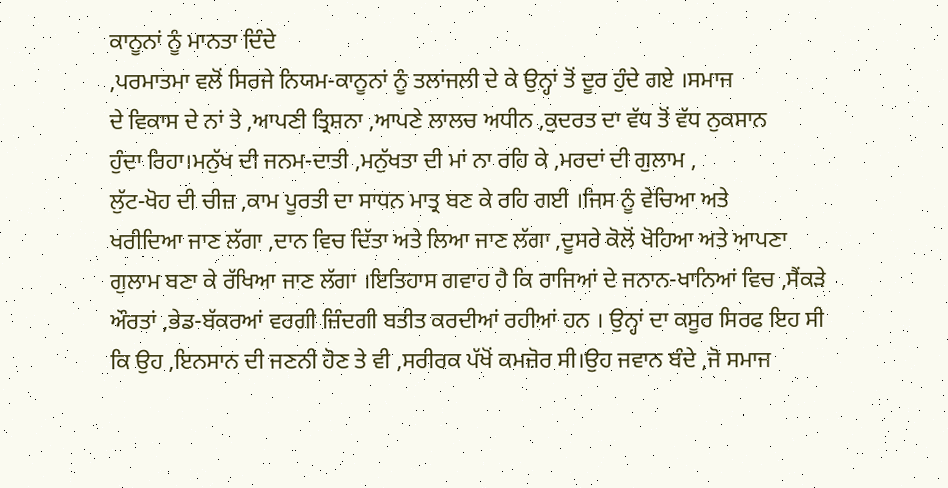ਕਾਨੂਨਾਂ ਨੂੰ ਮਾਨਤਾ ਦਿੰਦੇ
,ਪਰਮਾਤਮਾ ਵਲੋਂ ਸਿਰਜੇ ਨਿਯਮ-ਕਾਨੂਨਾਂ ਨੂੰ ਤਲਾਂਜਲੀ ਦੇ ਕੇ ਉਨ੍ਹਾਂ ਤੋਂ ਦੂਰ ਹੁੰਦੇ ਗਏ ।ਸਮਾਜ
ਦੇ ਵਿਕਾਸ ਦੇ ਨਾਂ ਤੇ ,ਆਪਣੀ ਤ੍ਰਿਸ਼ਨਾ ,ਆਪਣੇ ਲਾਲਚ ਅਧੀਨ ,ਕੁਦਰਤ ਦਾ ਵੱਧ ਤੋਂ ਵੱਧ ਨੁਕਸਾਨ
ਹੁੰਦਾ ਰਿਹਾ।ਮਨੁੱਖ ਦੀ ਜਨਮ-ਦਾਤੀ ,ਮਨੁੱਖਤਾ ਦੀ ਮਾਂ ਨਾ ਰਹਿ ਕੇ ,ਮਰਦਾਂ ਦੀ ਗੁਲਾਮ ,
ਲੁੱਟ-ਖੋਹ ਦੀ ਚੀਜ਼ ,ਕਾਮ ਪੂਰਤੀ ਦਾ ਸਾਧਨ ਮਾਤ੍ਰ ਬਣ ਕੇ ਰਹਿ ਗਈ ।ਜਿਸ ਨੂੰ ਵੇਚਿਆ ਅਤੇ
ਖਰੀਦਿਆ ਜਾਣ ਲੱਗਾ ,ਦਾਨ ਵਿਚ ਦਿੱਤਾ ਅਤੇ ਲਿਆ ਜਾਣ ਲੱਗਾ ,ਦੂਸਰੇ ਕੋਲੋਂ ਖੋਹਿਆ ਅਤੇ ਆਪਣਾ
ਗੁਲਾਮ ਬਣਾ ਕੇ ਰੱਖਿਆ ਜਾਣ ਲੱਗਾ ।ਇਤਿਹਾਸ ਗਵਾਹ ਹੈ ਕਿ ਰਾਜਿਆਂ ਦੇ ਜਨਾਨ-ਖਾਨਿਆਂ ਵਿਚ ,ਸੈਂਕੜੇ
ਔਰਤਾਂ ,ਭੇਡ-ਬੱਕਰਆਂ ਵਰਗੀ ਜ਼ਿੰਦਗੀ ਬਤੀਤ ਕਰਦੀਆਂ ਰਹੀਆਂ ਹਨ । ਉਨ੍ਹਾਂ ਦਾ ਕਸੂਰ ਸਿਰਫ ਇਹ ਸੀ
ਕਿ ਉਹ ,ਇਨਸਾਨ ਦੀ ਜਣਨੀ ਹੋਣ ਤੇ ਵੀ ,ਸਰੀਰਕ ਪੱਖੋਂ ਕਮਜ਼ੋਰ ਸੀ।ਉਹ ਜਵਾਨ ਬੰਦੇ ,ਜੋ ਸਮਾਜ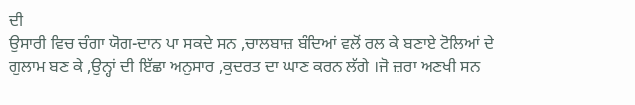ਦੀ
ਉਸਾਰੀ ਵਿਚ ਚੰਗਾ ਯੋਗ-ਦਾਨ ਪਾ ਸਕਦੇ ਸਨ ,ਚਾਲਬਾਜ਼ ਬੰਦਿਆਂ ਵਲੋਂ ਰਲ ਕੇ ਬਣਾਏ ਟੋਲਿਆਂ ਦੇ
ਗੁਲਾਮ ਬਣ ਕੇ ,ਉਨ੍ਹਾਂ ਦੀ ਇੱਛਾ ਅਨੁਸਾਰ ,ਕੁਦਰਤ ਦਾ ਘਾਣ ਕਰਨ ਲੱਗੇ ।ਜੋ ਜ਼ਰਾ ਅਣਖੀ ਸਨ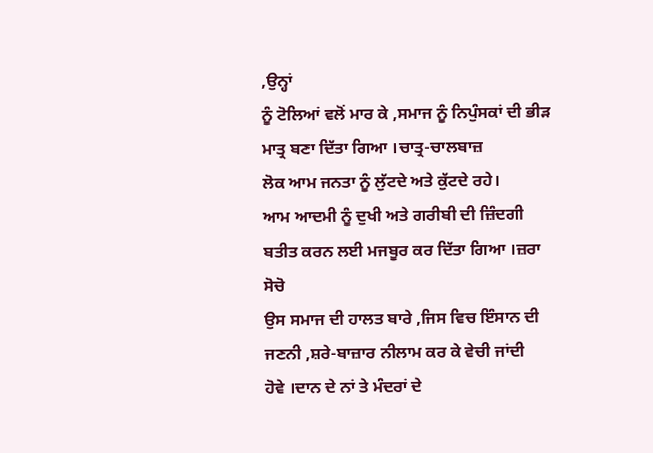,ਉਨ੍ਹਾਂ
ਨੂੰ ਟੋਲਿਆਂ ਵਲੋਂ ਮਾਰ ਕੇ ,ਸਮਾਜ ਨੂੰ ਨਿਪੁੰਸਕਾਂ ਦੀ ਭੀੜ ਮਾਤ੍ਰ ਬਣਾ ਦਿੱਤਾ ਗਿਆ ।ਚਾਤ੍ਰ-ਚਾਲਬਾਜ਼
ਲੋਕ ਆਮ ਜਨਤਾ ਨੂੰ ਲੁੱਟਦੇ ਅਤੇ ਕੁੱਟਦੇ ਰਹੇ।
ਆਮ ਆਦਮੀ ਨੂੰ ਦੁਖੀ ਅਤੇ ਗਰੀਬੀ ਦੀ ਜ਼ਿੰਦਗੀ ਬਤੀਤ ਕਰਨ ਲਈ ਮਜਬੂਰ ਕਰ ਦਿੱਤਾ ਗਿਆ ।ਜ਼ਰਾ ਸੋਚੋ
ਉਸ ਸਮਾਜ ਦੀ ਹਾਲਤ ਬਾਰੇ ,ਜਿਸ ਵਿਚ ਇੰਸਾਨ ਦੀ ਜਣਨੀ ,ਸ਼ਰੇ-ਬਾਜ਼ਾਰ ਨੀਲਾਮ ਕਰ ਕੇ ਵੇਚੀ ਜਾਂਦੀ
ਹੋਵੇ ।ਦਾਨ ਦੇ ਨਾਂ ਤੇ ਮੰਦਰਾਂ ਦੇ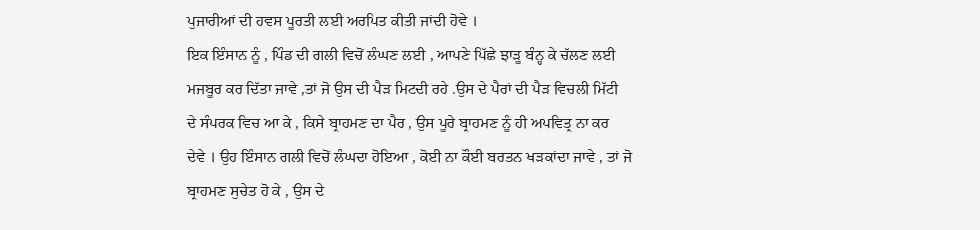ਪੁਜਾਰੀਆਂ ਦੀ ਹਵਸ ਪੂਰਤੀ ਲਈ ਅਰਪਿਤ ਕੀਤੀ ਜਾਂਦੀ ਹੋਵੇ ।
ਇਕ ਇੰਸਾਨ ਨੂੰ , ਪਿੰਡ ਦੀ ਗਲੀ ਵਿਚੋਂ ਲੰਘਣ ਲਈ , ਆਪਣੇ ਪਿੱਛੇ ਝਾੜੂ ਬੰਨ੍ਹ ਕੇ ਚੱਲਣ ਲਈ
ਮਜਬੂਰ ਕਰ ਦਿੱਤਾ ਜਾਵੇ ,ਤਾਂ ਜੋ ਉਸ ਦੀ ਪੈੜ ਮਿਟਦੀ ਰਹੇ .ਉਸ ਦੇ ਪੈਰਾਂ ਦੀ ਪੈੜ ਵਿਚਲੀ ਮਿੱਟੀ
ਦੇ ਸੰਪਰਕ ਵਿਚ ਆ ਕੇ , ਕਿਸੇ ਬ੍ਰਾਹਮਣ ਦਾ ਪੈਰ , ਉਸ ਪੂਰੇ ਬ੍ਰਾਹਮਣ ਨੂੰ ਹੀ ਅਪਵਿਤ੍ਰ ਨਾ ਕਰ
ਦੇਵੇ । ਉਹ ਇੰਸਾਨ ਗਲੀ ਵਿਚੋਂ ਲੰਘਦਾ ਹੋਇਆ , ਕੋਈ ਨਾ ਕੌਈ ਬਰਤਨ ਖੜਕਾਂਦਾ ਜਾਵੇ , ਤਾਂ ਜੋ
ਬ੍ਰਾਹਮਣ ਸੁਚੇਤ ਹੋ ਕੇ , ਉਸ ਦੇ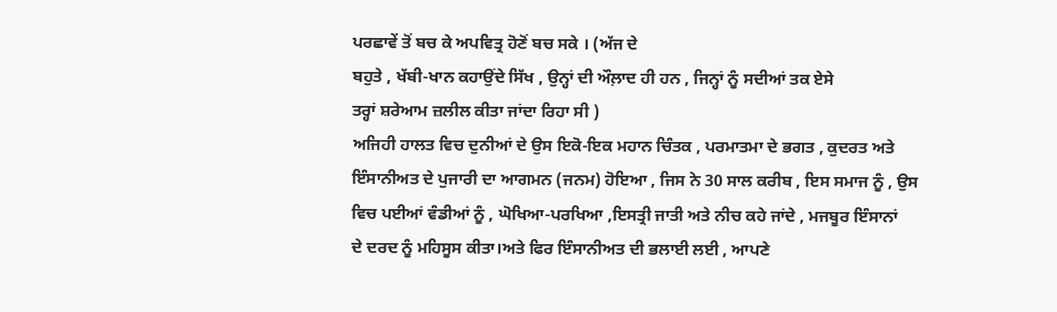ਪਰਛਾਵੇਂ ਤੋਂ ਬਚ ਕੇ ਅਪਵਿਤ੍ਰ ਹੋਣੋਂ ਬਚ ਸਕੇ । (ਅੱਜ ਦੇ
ਬਹੁਤੇ , ਖੱਬੀ-ਖਾਨ ਕਹਾਉਂਦੇ ਸਿੱਖ , ਉਨ੍ਹਾਂ ਦੀ ਔਲ਼ਾਦ ਹੀ ਹਨ , ਜਿਨ੍ਹਾਂ ਨੂੰ ਸਦੀਆਂ ਤਕ ਏਸੇ
ਤਰ੍ਹਾਂ ਸ਼ਰੇਆਮ ਜ਼ਲੀਲ ਕੀਤਾ ਜਾਂਦਾ ਰਿਹਾ ਸੀ )
ਅਜਿਹੀ ਹਾਲਤ ਵਿਚ ਦੁਨੀਆਂ ਦੇ ਉਸ ਇਕੋ-ਇਕ ਮਹਾਨ ਚਿੰਤਕ , ਪਰਮਾਤਮਾ ਦੇ ਭਗਤ , ਕੁਦਰਤ ਅਤੇ
ਇੰਸਾਨੀਅਤ ਦੇ ਪੁਜਾਰੀ ਦਾ ਆਗਮਨ (ਜਨਮ) ਹੋਇਆ , ਜਿਸ ਨੇ 30 ਸਾਲ ਕਰੀਬ , ਇਸ ਸਮਾਜ ਨੂੰ , ਉਸ
ਵਿਚ ਪਈਆਂ ਵੰਡੀਆਂ ਨੂੰ , ਘੋਖਿਆ-ਪਰਖਿਆ ,ਇਸਤ੍ਰੀ ਜਾਤੀ ਅਤੇ ਨੀਚ ਕਹੇ ਜਾਂਦੇ , ਮਜਬੂਰ ਇੰਸਾਨਾਂ
ਦੇ ਦਰਦ ਨੂੰ ਮਹਿਸੂਸ ਕੀਤਾ।ਅਤੇ ਫਿਰ ਇੰਸਾਨੀਅਤ ਦੀ ਭਲਾਈ ਲਈ , ਆਪਣੇ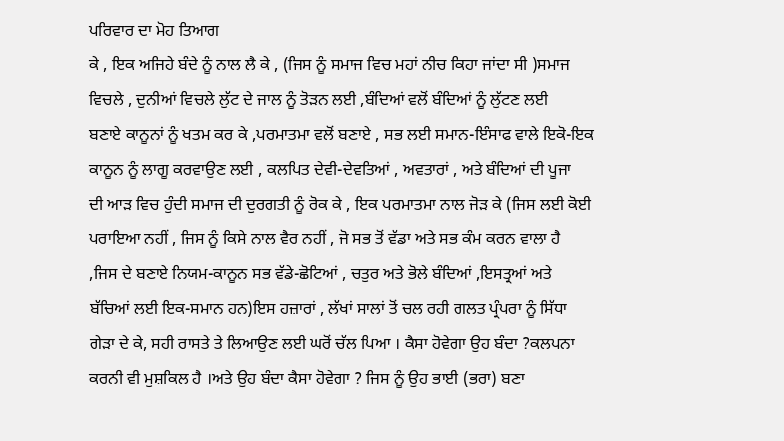ਪਰਿਵਾਰ ਦਾ ਮੋਹ ਤਿਆਗ
ਕੇ , ਇਕ ਅਜਿਹੇ ਬੰਦੇ ਨੂੰ ਨਾਲ ਲੈ ਕੇ , (ਜਿਸ ਨੂੰ ਸਮਾਜ ਵਿਚ ਮਹਾਂ ਨੀਚ ਕਿਹਾ ਜਾਂਦਾ ਸੀ )ਸਮਾਜ
ਵਿਚਲੇ , ਦੁਨੀਆਂ ਵਿਚਲੇ ਲੁੱਟ ਦੇ ਜਾਲ ਨੂੰ ਤੋੜਨ ਲਈ ,ਬੰਦਿਆਂ ਵਲੋਂ ਬੰਦਿਆਂ ਨੂੰ ਲੁੱਟਣ ਲਈ
ਬਣਾਏ ਕਾਨੂਨਾਂ ਨੂੰ ਖਤਮ ਕਰ ਕੇ ,ਪਰਮਾਤਮਾ ਵਲੋਂ ਬਣਾਏ , ਸਭ ਲਈ ਸਮਾਨ-ਇੰਸਾਫ ਵਾਲੇ ਇਕੋ-ਇਕ
ਕਾਨੂਨ ਨੂੰ ਲਾਗੂ ਕਰਵਾਉਣ ਲਈ , ਕਲਪਿਤ ਦੇਵੀ-ਦੇਵਤਿਆਂ , ਅਵਤਾਰਾਂ , ਅਤੇ ਬੰਦਿਆਂ ਦੀ ਪੂਜਾ
ਦੀ ਆੜ ਵਿਚ ਹੁੰਦੀ ਸਮਾਜ ਦੀ ਦੁਰਗਤੀ ਨੂੰ ਰੋਕ ਕੇ , ਇਕ ਪਰਮਾਤਮਾ ਨਾਲ ਜੋੜ ਕੇ (ਜਿਸ ਲਈ ਕੋਈ
ਪਰਾਇਆ ਨਹੀਂ , ਜਿਸ ਨੂੰ ਕਿਸੇ ਨਾਲ ਵੈਰ ਨਹੀਂ , ਜੋ ਸਭ ਤੋਂ ਵੱਡਾ ਅਤੇ ਸਭ ਕੰਮ ਕਰਨ ਵਾਲਾ ਹੈ
,ਜਿਸ ਦੇ ਬਣਾਏ ਨਿਯਮ-ਕਾਨੂਨ ਸਭ ਵੱਡੇ-ਛੋਟਿਆਂ , ਚਤੁਰ ਅਤੇ ਭੋਲੇ ਬੰਦਿਆਂ ,ਇਸਤ੍ਰਆਂ ਅਤੇ
ਬੱਚਿਆਂ ਲਈ ਇਕ-ਸਮਾਨ ਹਨ)ਇਸ ਹਜ਼ਾਰਾਂ , ਲੱਖਾਂ ਸਾਲਾਂ ਤੋਂ ਚਲ ਰਹੀ ਗਲਤ ਪ੍ਰੰਪਰਾ ਨੂੰ ਸਿੱਧਾ
ਗੇੜਾ ਦੇ ਕੇ, ਸਹੀ ਰਾਸਤੇ ਤੇ ਲਿਆਉਣ ਲਈ ਘਰੋਂ ਚੱਲ ਪਿਆ । ਕੈਸਾ ਹੋਵੇਗਾ ਉਹ ਬੰਦਾ ?ਕਲਪਨਾ
ਕਰਨੀ ਵੀ ਮੁਸ਼ਕਿਲ ਹੈ ।ਅਤੇ ਉਹ ਬੰਦਾ ਕੈਸਾ ਹੋਵੇਗਾ ? ਜਿਸ ਨੂੰ ਉਹ ਭਾਈ (ਭਰਾ) ਬਣਾ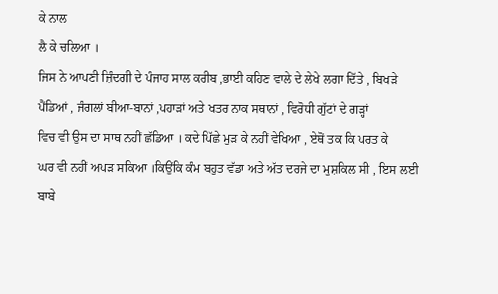ਕੇ ਨਾਲ
ਲੈ ਕੇ ਚਲਿਆ ।
ਜਿਸ ਨੇ ਆਪਣੀ ਜ਼ਿੰਦਗੀ ਦੇ ਪੰਜਾਹ ਸਾਲ ਕਰੀਬ ,ਭਾਈ ਕਹਿਣ ਵਾਲੇ ਦੇ ਲੇਖੇ ਲਗਾ ਦਿੱਤੇ , ਬਿਖੜੇ
ਪੈਂਡਿਆਂ , ਜੰਗਲਾਂ ਬੀਆ-ਬਾਨਾਂ ,ਪਹਾੜਾਂ ਅਤੇ ਖਤਰ ਨਾਕ ਸਥਾਨਾਂ , ਵਿਰੋਧੀ ਗੁੱਟਾਂ ਦੇ ਗੜ੍ਹਾਂ
ਵਿਚ ਵੀ ਉਸ ਦਾ ਸਾਥ ਨਹੀਂ ਛੱਡਿਆ । ਕਦੇ ਪਿੱਛੇ ਮੁੜ ਕੇ ਨਹੀਂ ਵੇਖਿਆ , ਏਥੋਂ ਤਕ ਕਿ ਪਰਤ ਕੇ
ਘਰ ਵੀ ਨਹੀਂ ਅਪੜ ਸਕਿਆ ।ਕਿਉਂਕਿ ਕੰਮ ਬਹੁਤ ਵੱਡਾ ਅਤੇ ਅੱਤ ਦਰਜੇ ਦਾ ਮੁਸ਼ਕਿਲ ਸੀ , ਇਸ ਲਈ
ਬਾਬੇ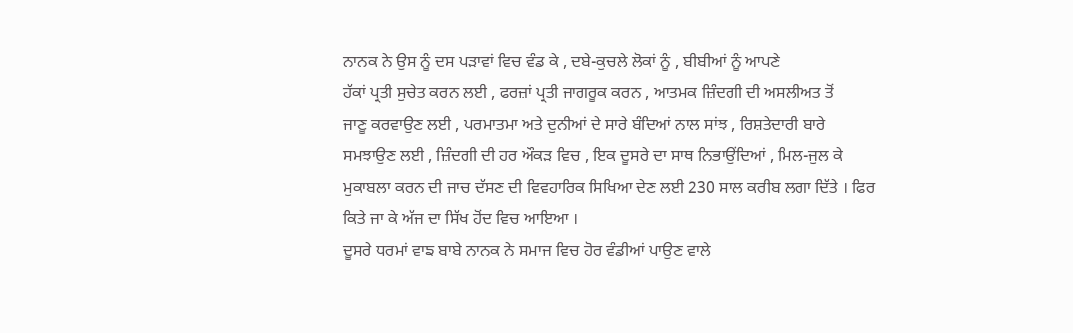ਨਾਨਕ ਨੇ ਉਸ ਨੂੰ ਦਸ ਪੜਾਵਾਂ ਵਿਚ ਵੰਡ ਕੇ , ਦਬੇ-ਕੁਚਲੇ ਲੋਕਾਂ ਨੂੰ , ਬੀਬੀਆਂ ਨੂੰ ਆਪਣੇ
ਹੱਕਾਂ ਪ੍ਰਤੀ ਸੁਚੇਤ ਕਰਨ ਲਈ , ਫਰਜ਼ਾਂ ਪ੍ਰਤੀ ਜਾਗਰੂਕ ਕਰਨ , ਆਤਮਕ ਜ਼ਿੰਦਗੀ ਦੀ ਅਸਲੀਅਤ ਤੋਂ
ਜਾਣੂ ਕਰਵਾਉਣ ਲਈ , ਪਰਮਾਤਮਾ ਅਤੇ ਦੁਨੀਆਂ ਦੇ ਸਾਰੇ ਬੰਦਿਆਂ ਨਾਲ ਸਾਂਝ , ਰਿਸ਼ਤੇਦਾਰੀ ਬਾਰੇ
ਸਮਝਾਉਣ ਲਈ , ਜ਼ਿੰਦਗੀ ਦੀ ਹਰ ਔਕੜ ਵਿਚ , ਇਕ ਦੂਸਰੇ ਦਾ ਸਾਥ ਨਿਭਾਉਂਦਿਆਂ , ਮਿਲ-ਜੁਲ ਕੇ
ਮੁਕਾਬਲਾ ਕਰਨ ਦੀ ਜਾਚ ਦੱਸਣ ਦੀ ਵਿਵਹਾਰਿਕ ਸਿਖਿਆ ਦੇਣ ਲਈ 230 ਸਾਲ ਕਰੀਬ ਲਗਾ ਦਿੱਤੇ । ਫਿਰ
ਕਿਤੇ ਜਾ ਕੇ ਅੱਜ ਦਾ ਸਿੱਖ ਹੋਂਦ ਵਿਚ ਆਇਆ ।
ਦੂਸਰੇ ਧਰਮਾਂ ਵਾਙ ਬਾਬੇ ਨਾਨਕ ਨੇ ਸਮਾਜ ਵਿਚ ਹੋਰ ਵੰਡੀਆਂ ਪਾਉਣ ਵਾਲੇ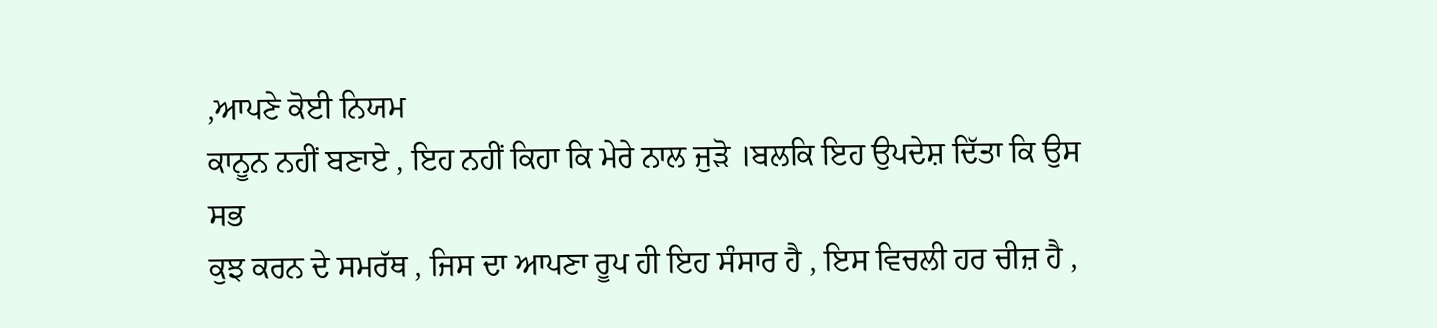,ਆਪਣੇ ਕੋਈ ਨਿਯਮ
ਕਾਨੂਨ ਨਹੀਂ ਬਣਾਏ , ਇਹ ਨਹੀਂ ਕਿਹਾ ਕਿ ਮੇਰੇ ਨਾਲ ਜੁੜੋ ।ਬਲਕਿ ਇਹ ਉਪਦੇਸ਼ ਦਿੱਤਾ ਕਿ ਉਸ ਸਭ
ਕੁਝ ਕਰਨ ਦੇ ਸਮਰੱਥ , ਜਿਸ ਦਾ ਆਪਣਾ ਰੂਪ ਹੀ ਇਹ ਸੰਸਾਰ ਹੈ , ਇਸ ਵਿਚਲੀ ਹਰ ਚੀਜ਼ ਹੈ ,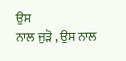ਉਸ
ਨਾਲ ਜੁੜੋ , ਉਸ ਨਾਲ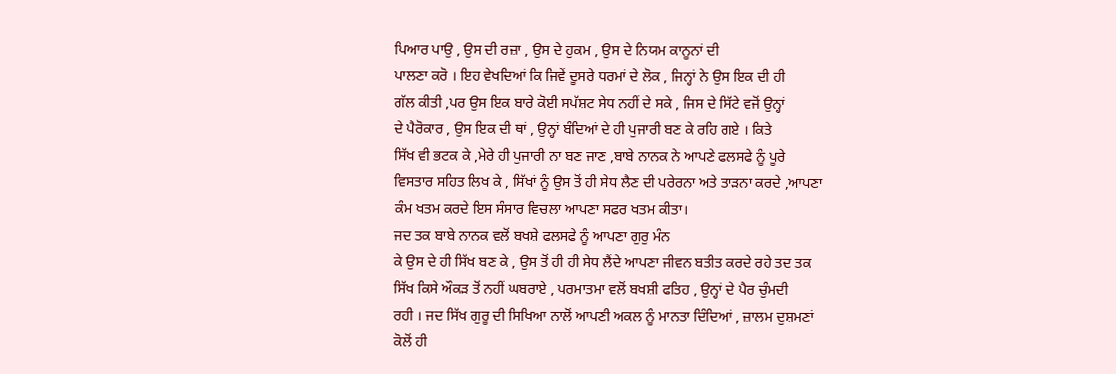ਪਿਆਰ ਪਾਉ , ਉਸ ਦੀ ਰਜ਼ਾ , ਉਸ ਦੇ ਹੁਕਮ , ਉਸ ਦੇ ਨਿਯਮ ਕਾਨੂਨਾਂ ਦੀ
ਪਾਲਣਾ ਕਰੋ । ਇਹ ਵੇਖਦਿਆਂ ਕਿ ਜਿਵੇਂ ਦੂਸਰੇ ਧਰਮਾਂ ਦੇ ਲੋਕ , ਜਿਨ੍ਹਾਂ ਨੇ ਉਸ ਇਕ ਦੀ ਹੀ
ਗੱਲ ਕੀਤੀ ,ਪਰ ਉਸ ਇਕ ਬਾਰੇ ਕੋਈ ਸਪੱਸ਼ਟ ਸੇਧ ਨਹੀਂ ਦੇ ਸਕੇ , ਜਿਸ ਦੇ ਸਿੱਟੇ ਵਜੋਂ ਉਨ੍ਹਾਂ
ਦੇ ਪੈਰੋਕਾਰ , ਉਸ ਇਕ ਦੀ ਥਾਂ , ਉਨ੍ਹਾਂ ਬੰਦਿਆਂ ਦੇ ਹੀ ਪੁਜਾਰੀ ਬਣ ਕੇ ਰਹਿ ਗਏ । ਕਿਤੇ
ਸਿੱਖ ਵੀ ਭਟਕ ਕੇ ,ਮੇਰੇ ਹੀ ਪੁਜਾਰੀ ਨਾ ਬਣ ਜਾਣ ,ਬਾਬੇ ਨਾਨਕ ਨੇ ਆਪਣੇ ਫਲਸਫੇ ਨੂੰ ਪੂਰੇ
ਵਿਸਤਾਰ ਸਹਿਤ ਲਿਖ ਕੇ , ਸਿੱਖਾਂ ਨੂੰ ਉਸ ਤੋਂ ਹੀ ਸੇਧ ਲੈਣ ਦੀ ਪਰੇਰਨਾ ਅਤੇ ਤਾੜਨਾ ਕਰਦੇ ,ਆਪਣਾ
ਕੰਮ ਖਤਮ ਕਰਦੇ ਇਸ ਸੰਸਾਰ ਵਿਚਲਾ ਆਪਣਾ ਸਫਰ ਖਤਮ ਕੀਤਾ।
ਜਦ ਤਕ ਬਾਬੇ ਨਾਨਕ ਵਲੋਂ ਬਖਸ਼ੇ ਫਲਸਫੇ ਨੂੰ ਆਪਣਾ ਗੁਰੁ ਮੰਨ
ਕੇ ਉਸ ਦੇ ਹੀ ਸਿੱਖ ਬਣ ਕੇ , ਉਸ ਤੋਂ ਹੀ ਹੀ ਸੇਧ ਲੈਂਦੇ ਆਪਣਾ ਜੀਵਨ ਬਤੀਤ ਕਰਦੇ ਰਹੇ ਤਦ ਤਕ
ਸਿੱਖ ਕਿਸੇ ਔਕੜ ਤੋਂ ਨਹੀਂ ਘਬਰਾਏ , ਪਰਮਾਤਮਾ ਵਲੋਂ ਬਖਸ਼ੀ ਫਤਿਹ , ਉਨ੍ਹਾਂ ਦੇ ਪੈਰ ਚੁੰਮਦੀ
ਰਹੀ । ਜਦ ਸਿੱਖ ਗੁਰੂ ਦੀ ਸਿਖਿਆ ਨਾਲੋਂ ਆਪਣੀ ਅਕਲ ਨੂੰ ਮਾਨਤਾ ਦਿੰਦਿਆਂ , ਜ਼ਾਲਮ ਦੁਸ਼ਮਣਾਂ
ਕੋਲੋਂ ਹੀ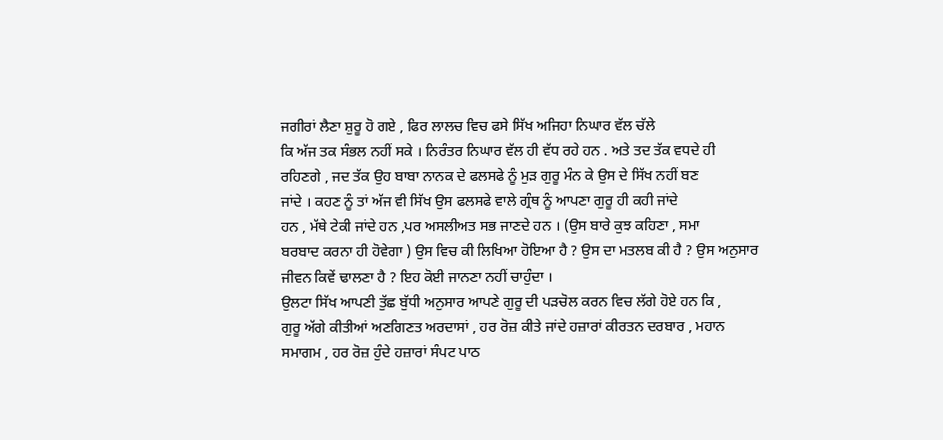ਜਗੀਰਾਂ ਲੈਣਾ ਸ਼ੁਰੂ ਹੋ ਗਏ , ਫਿਰ ਲਾਲਚ ਵਿਚ ਫਸੇ ਸਿੱਖ ਅਜਿਹਾ ਨਿਘਾਰ ਵੱਲ ਚੱਲੇ
ਕਿ ਅੱਜ ਤਕ ਸੰਭਲ ਨਹੀਂ ਸਕੇ । ਨਿਰੰਤਰ ਨਿਘਾਰ ਵੱਲ ਹੀ ਵੱਧ ਰਹੇ ਹਨ . ਅਤੇ ਤਦ ਤੱਕ ਵਧਦੇ ਹੀ
ਰਹਿਣਗੇ , ਜਦ ਤੱਕ ਉਹ ਬਾਬਾ ਨਾਨਕ ਦੇ ਫਲਸਫੇ ਨੂੰ ਮੁੜ ਗੁਰੂ ਮੰਨ ਕੇ ਉਸ ਦੇ ਸਿੱਖ ਨਹੀਂ ਬਣ
ਜਾਂਦੇ । ਕਹਣ ਨੂੰ ਤਾਂ ਅੱਜ ਵੀ ਸਿੱਖ ਉਸ ਫਲਸਫੇ ਵਾਲੇ ਗ੍ਰੰਥ ਨੂੰ ਆਪਣਾ ਗੁਰੂ ਹੀ ਕਹੀ ਜਾਂਦੇ
ਹਨ , ਮੱਥੇ ਟੇਕੀ ਜਾਂਦੇ ਹਨ ,ਪਰ ਅਸਲੀਅਤ ਸਭ ਜਾਣਦੇ ਹਨ । (ਉਸ ਬਾਰੇ ਕੁਝ ਕਹਿਣਾ , ਸਮਾ
ਬਰਬਾਦ ਕਰਨਾ ਹੀ ਹੋਵੇਗਾ ) ਉਸ ਵਿਚ ਕੀ ਲਿਖਿਆ ਹੋਇਆ ਹੈ ? ਉਸ ਦਾ ਮਤਲਬ ਕੀ ਹੈ ? ਉਸ ਅਨੁਸਾਰ
ਜੀਵਨ ਕਿਵੇਂ ਢਾਲਣਾ ਹੈ ? ਇਹ ਕੋਈ ਜਾਨਣਾ ਨਹੀਂ ਚਾਹੁੰਦਾ ।
ਉਲਟਾ ਸਿੱਖ ਆਪਣੀ ਤੁੱਛ ਬੁੱਧੀ ਅਨੁਸਾਰ ਆਪਣੇ ਗੁਰੂ ਦੀ ਪੜਚੋਲ ਕਰਨ ਵਿਚ ਲੱਗੇ ਹੋਏ ਹਨ ਕਿ ,
ਗੁਰੂ ਅੱਗੇ ਕੀਤੀਆਂ ਅਣਗਿਣਤ ਅਰਦਾਸਾਂ , ਹਰ ਰੋਜ਼ ਕੀਤੇ ਜਾਂਦੇ ਹਜ਼ਾਰਾਂ ਕੀਰਤਨ ਦਰਬਾਰ , ਮਹਾਨ
ਸਮਾਗਮ , ਹਰ ਰੋਜ਼ ਹੁੰਦੇ ਹਜ਼ਾਰਾਂ ਸੰਪਟ ਪਾਠ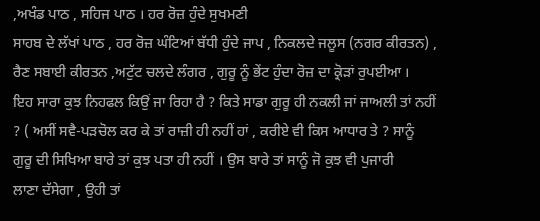,ਅਖੰਡ ਪਾਠ , ਸਹਿਜ ਪਾਠ । ਹਰ ਰੋਜ਼ ਹੁੰਦੇ ਸੁਖਮਣੀ
ਸਾਹਬ ਦੇ ਲੱਖਾਂ ਪਾਠ , ਹਰ ਰੋਜ਼ ਘੰਟਿਆਂ ਬੱਧੀ ਹੁੰਦੇ ਜਾਪ , ਨਿਕਲਦੇ ਜਲੂਸ (ਨਗਰ ਕੀਰਤਨ) ,
ਰੈਣ ਸਬਾਈ ਕੀਰਤਨ ,ਅਟੁੱਟ ਚਲਦੇ ਲੰਗਰ , ਗੁਰੂ ਨੂੰ ਭੇਂਟ ਹੁੰਦਾ ਰੋਜ਼ ਦਾ ਕ੍ਰੋੜਾਂ ਰੁਪਈਆ ।
ਇਹ ਸਾਰਾ ਕੁਝ ਨਿਹਫਲ ਕਿਉਂ ਜਾ ਰਿਹਾ ਹੈ ? ਕਿਤੇ ਸਾਡਾ ਗੁਰੂ ਹੀ ਨਕਲੀ ਜਾਂ ਜਾਅਲੀ ਤਾਂ ਨਹੀਂ
? ( ਅਸੀਂ ਸਵੈ-ਪੜਚੋਲ ਕਰ ਕੇ ਤਾਂ ਰਾਜ਼ੀ ਹੀ ਨਹੀਂ ਹਾਂ , ਕਰੀਏ ਵੀ ਕਿਸ ਆਧਾਰ ਤੇ ? ਸਾਨੂੰ
ਗੁਰੂ ਦੀ ਸਿਖਿਆ ਬਾਰੇ ਤਾਂ ਕੁਝ ਪਤਾ ਹੀ ਨਹੀਂ । ਉਸ ਬਾਰੇ ਤਾਂ ਸਾਨੂੰ ਜੋ ਕੁਝ ਵੀ ਪੁਜਾਰੀ
ਲਾਣਾ ਦੱਸੇਗਾ , ਉਹੀ ਤਾਂ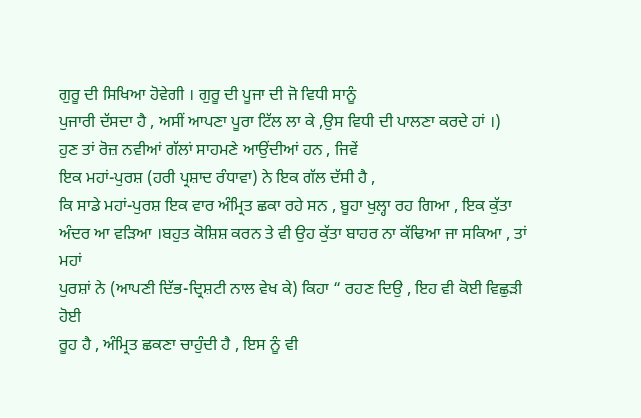ਗੁਰੂ ਦੀ ਸਿਖਿਆ ਹੋਵੇਗੀ । ਗੁਰੂ ਦੀ ਪੂਜਾ ਦੀ ਜੋ ਵਿਧੀ ਸਾਨੂੰ
ਪੁਜਾਰੀ ਦੱਸਦਾ ਹੈ , ਅਸੀਂ ਆਪਣਾ ਪੂਰਾ ਟਿੱਲ ਲਾ ਕੇ ,ਉਸ ਵਿਧੀ ਦੀ ਪਾਲਣਾ ਕਰਦੇ ਹਾਂ ।)
ਹੁਣ ਤਾਂ ਰੋਜ਼ ਨਵੀਆਂ ਗੱਲਾਂ ਸਾਹਮਣੇ ਆਉਂਦੀਆਂ ਹਨ , ਜਿਵੇਂ
ਇਕ ਮਹਾਂ-ਪੁਰਸ਼ (ਹਰੀ ਪ੍ਰਸ਼ਾਦ ਰੰਧਾਵਾ) ਨੇ ਇਕ ਗੱਲ ਦੱਸੀ ਹੈ ,
ਕਿ ਸਾਡੇ ਮਹਾਂ-ਪੁਰਸ਼ ਇਕ ਵਾਰ ਅੰਮ੍ਰਿਤ ਛਕਾ ਰਹੇ ਸਨ , ਬੂਹਾ ਖੁਲ੍ਹਾ ਰਹ ਗਿਆ , ਇਕ ਕੁੱਤਾ
ਅੰਦਰ ਆ ਵੜਿਆ ।ਬਹੁਤ ਕੋਸ਼ਿਸ਼ ਕਰਨ ਤੇ ਵੀ ਉਹ ਕੁੱਤਾ ਬਾਹਰ ਨਾ ਕੱਢਿਆ ਜਾ ਸਕਿਆ , ਤਾਂ ਮਹਾਂ
ਪੁਰਸ਼ਾਂ ਨੇ (ਆਪਣੀ ਦਿੱਭ-ਦ੍ਰਿਸ਼ਟੀ ਨਾਲ ਵੇਖ ਕੇ) ਕਿਹਾ “ ਰਹਣ ਦਿਉ , ਇਹ ਵੀ ਕੋਈ ਵਿਛੁੜੀ ਹੋਈ
ਰੂਹ ਹੈ , ਅੰਮ੍ਰਿਤ ਛਕਣਾ ਚਾਹੁੰਦੀ ਹੈ , ਇਸ ਨੂੰ ਵੀ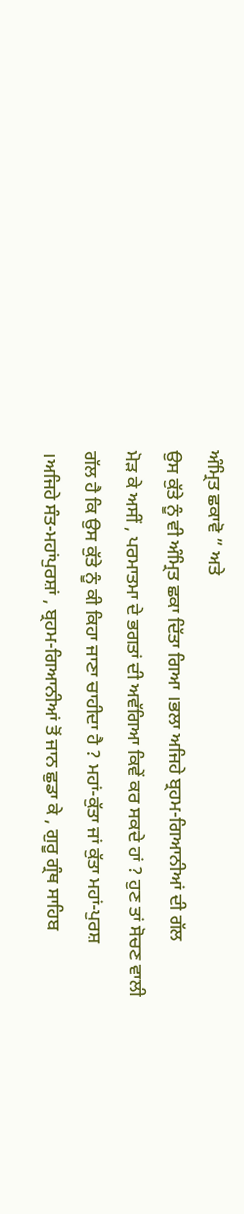ਅੰਮ੍ਰਿਤ ਛਕਾਵੋ ” ਅਤੇ
ਉਸ ਕੁੱਤੇ ਨੂੰ ਵੀ ਅੰਮ੍ਰਿਤ ਛਕਾ ਦਿੱਤਾ ਗਿਆ ।ਭਲਾ ਅਜਿਹੇ ਬ੍ਰਹਮ-ਗਿਆਨੀਆਂ ਦੀ ਗੱਲ
ਮੋੜ ਕੇ ਅਸੀਂ , ਪਰਮਾਤਮਾ ਦੇ ਭਗਤਾਂ ਦੀ ਅਵੱਗਿਆ ਕਿਵੇਂ ਕਰ ਸਕਦੇ ਹਾਂ ? ਹੁਣ ਤਾਂ ਸੋਚਣ ਵਾਲੀ
ਗੱਲ ਹੈ ਕਿ ਉਸ ਕੁੱਤੇ ਨੂੰ ਕੀ ਕਿਹਾ ਜਾਣਾ ਚਾਹੀਦਾ ਹੈ ? ਮਹਾਂ-ਕੁੱਤਾ ਜਾਂ ਕੁੱਤਾ ਮਹਾਂ-ਪੁਰਸ਼
।ਅਜਿਹੇ ਸੰਤ-ਮਹਾਂਪੁਰਸ਼ਾਂ , ਬ੍ਰਹਮ-ਗਿਆਨੀਆਂ ਤੋਂ ਜਾਨ ਛੁਡਾ ਕੇ , ਗੁਰੂ ਗ੍ਰੰਥ ਸਾਹਿਬ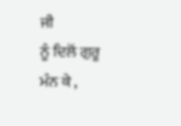ਜੀ
ਨੂੰ ਦਿਲੋਂ ਗੁਰੂ ਮੰਨ ਕੇ ,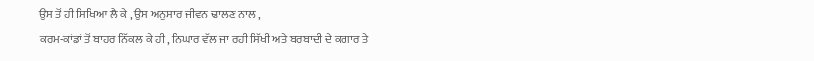ਉਸ ਤੋਂ ਹੀ ਸਿਖਿਆ ਲੈ ਕੇ , ਉਸ ਅਨੁਸਾਰ ਜੀਵਨ ਢਾਲਣ ਨਾਲ ,
ਕਰਮ-ਕਾਂਡਾਂ ਤੋਂ ਬਾਹਰ ਨਿੱਕਲ ਕੇ ਹੀ , ਨਿਘਾਰ ਵੱਲ ਜਾ ਰਹੀ ਸਿੱਖੀ ਅਤੇ ਬਰਬਾਦੀ ਦੇ ਕਗਾਰ ਤੇ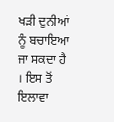ਖੜੀ ਦੁਨੀਆਂ ਨੂੰ ਬਚਾਇਆ ਜਾ ਸਕਦਾ ਹੈ । ਇਸ ਤੋਂ ਇਲਾਵਾ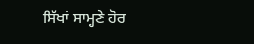ਸਿੱਖਾਂ ਸਾਮ੍ਹਣੇ ਹੋਰ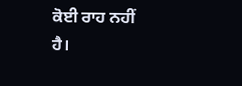ਕੋਈ ਰਾਹ ਨਹੀਂ
ਹੈ।